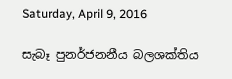Saturday, April 9, 2016

සැබෑ පුනර්ජනනීය බලශක්තිය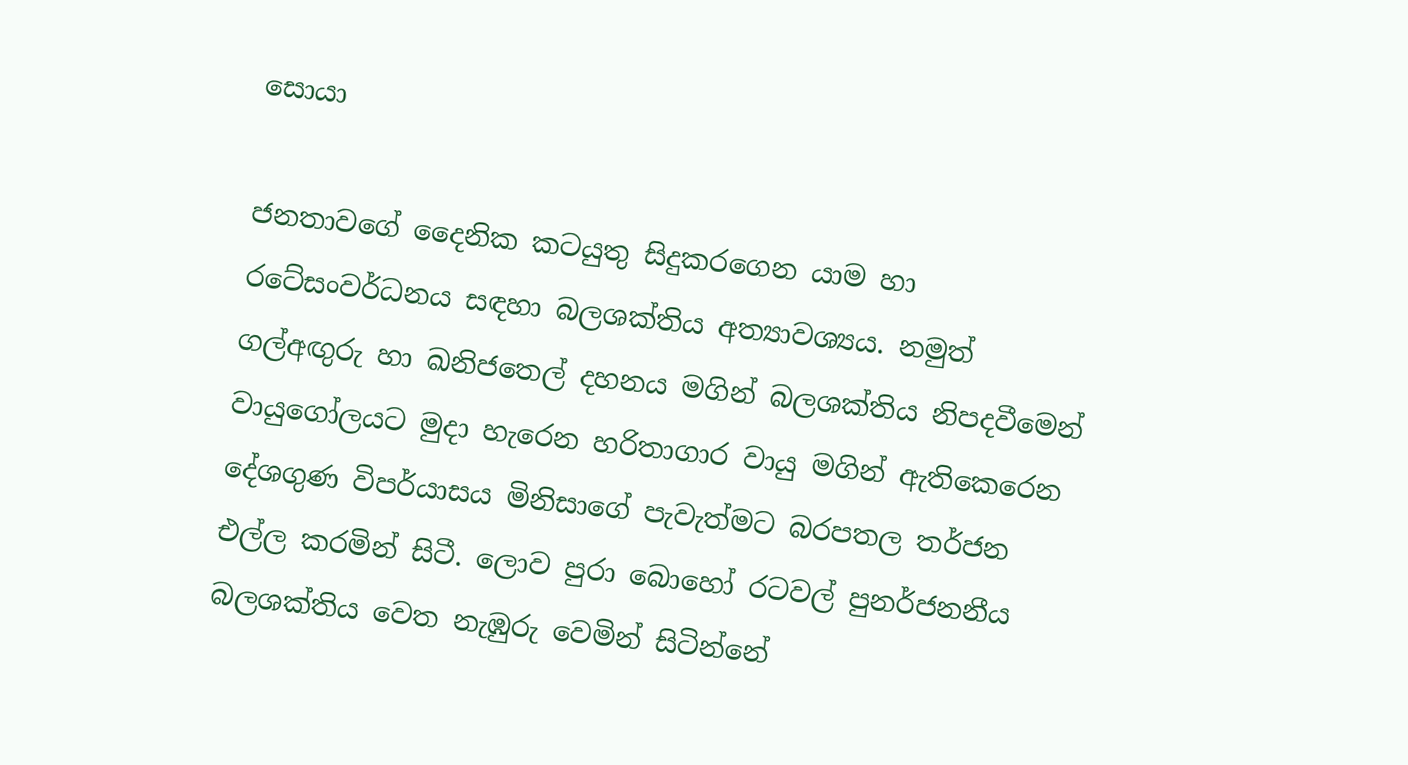සොයා

ජනතාවගේ දෛනික කටයුතු සිදුකරගෙන යාම හා රටේසංවර්ධනය සඳහා බලශක්තිය අත්‍යාවශ්‍යය. නමුත් ගල්අඟුරු හා ඛනිජතෙල් දහනය මගින් බලශක්තිය නිපදවීමෙන් වායුගෝලයට මුදා හැරෙන හරිතාගාර වායු මගින් ඇතිකෙරෙන දේශගුණ විපර්යාසය මිනිසාගේ පැවැත්මට බරපතල තර්ජන එල්ල කරමින් සිටී. ලොව පුරා බොහෝ රටවල් පුනර්ජනනීය බලශක්තිය වෙත නැඹුරු වෙමින් සිටින්නේ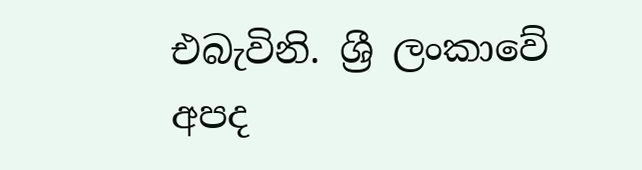එබැවිනි. ශ්‍රී ලංකාවේ අපද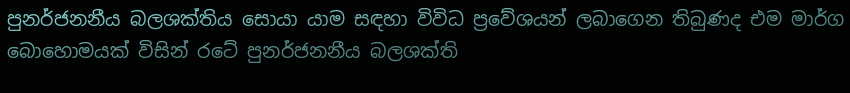පුනර්ජනනීය බලශක්තිය සොයා යාම සඳහා විවිධ ප්‍රවේශයන් ලබාගෙන තිබුණද එම මාර්ග බොහොමයක් විසින් රටේ පුනර්ජනනීය බලශක්ති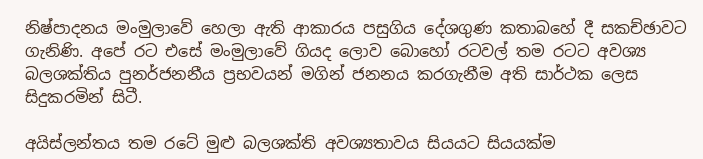නිෂ්පාදනය මංමුලාවේ හෙලා ඇති ආකාරය පසුගිය දේශගුණ කතාබහේ දී සකච්ඡාවට ගැනිණි. අපේ රට එසේ මංමුලාවේ ගියද ලොව බොහෝ රටවල් තම රටට අවශ්‍ය බලශක්තිය පුනර්ජනනීය ප්‍රභවයන් මගින් ජනනය කරගැනීම අති සාර්ථක ලෙස සිදුකරමින් සිටී.

අයිස්ලන්තය තම රටේ මුළු බලශක්ති අවශ්‍යතාවය සියයට සියයක්ම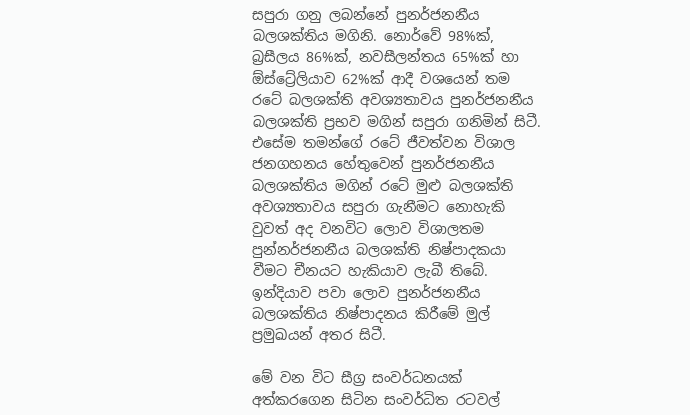සපුරා ගනු ලබන්නේ පුනර්ජනනීය බලශක්තිය මගිනි. නොර්වේ 98%ක්, බ්‍රසීලය 86%ක්, නවසීලන්තය 65%ක් හා ඕස්ට්‍රේලියාව 62%ක් ආදී වශයෙන් තම රටේ බලශක්ති අවශ්‍යතාවය පුනර්ජනනීය බලශක්ති ප්‍රභව මගින් සපුරා ගනිමින් සිටී. එසේම තමන්ගේ රටේ ජීවත්වන විශාල ජනගහනය හේතුවෙන් පුනර්ජනනීය බලශක්තිය මගින් රටේ මුළු බලශක්ති අවශ්‍යතාවය සපුරා ගැනීමට නොහැකි වුවත් අද වනවිට ලොව විශාලතම පුන්නර්ජනනීය බලශක්ති නිෂ්පාදකයා වීමට චීනයට හැකියාව ලැබී තිබේ. ඉන්දියාව පවා ලොව පුනර්ජනනීය බලශක්තිය නිෂ්පාදනය කිරීමේ මුල් ප්‍රමුඛයන් අතර සිටී.

මේ වන විට සීග්‍ර සංවර්ධනයක් අත්කරගෙන සිටින සංවර්ධිත රටවල්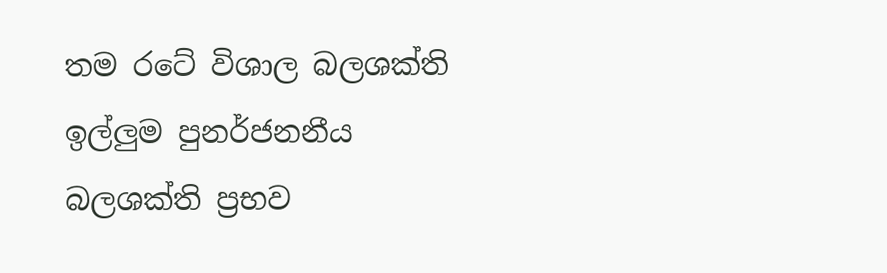තම රටේ විශාල බලශක්ති ඉල්ලුම පුනර්ජනනීය බලශක්ති ප්‍රභව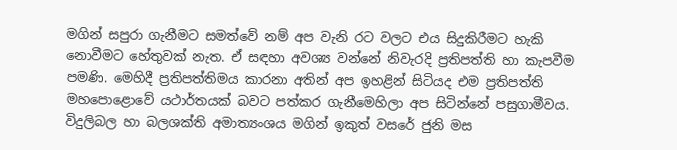මගින් සපුරා ගැනීමට සමත්වේ නම් අප වැනි රට වලට එය සිදුකිරීමට හැකි නොවීමට හේතුවක් නැත. ඒ සඳහා අවශ්‍ය වන්නේ නිවැරදි ප්‍රතිපත්ති හා කැපවීම පමණි. මෙහිදී ප්‍රතිපත්තිමය කාරනා අතින් අප ඉහළින් සිටියද එම ප්‍රතිපත්ති මහපොළොවේ යථාර්තයක් බවට පත්කර ගැනීමෙහිලා අප සිටින්නේ පසුගාමීවය. විදුලිබල හා බලශක්ති අමාත්‍යංශය මගින් ඉකුත් වසරේ ජුනි මස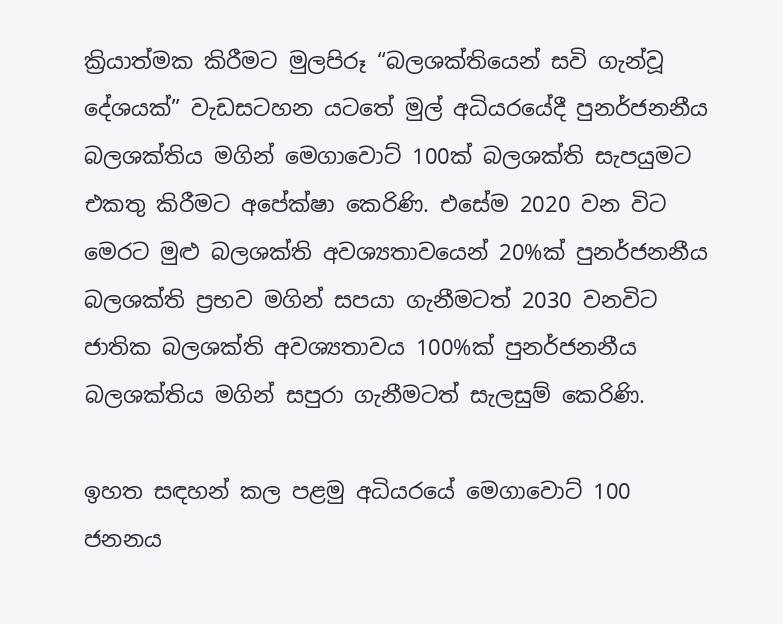ක්‍රියාත්මක කිරීමට මුලපිරූ “බලශක්තියෙන් සවි ගැන්වූ දේශයක්” වැඩසටහන යටතේ මුල් අධියරයේදී පුනර්ජනනීය බලශක්තිය මගින් මෙගාවොට් 100ක් බලශක්ති සැපයුමට එකතු කිරීමට අපේක්ෂා කෙරිණි. එසේම 2020 වන විට මෙරට මුළු බලශක්ති අවශ්‍යතාවයෙන් 20%ක් පුනර්ජනනීය බලශක්ති ප්‍රභව මගින් සපයා ගැනීමටත් 2030 වනවිට ජාතික බලශක්ති අවශ්‍යතාවය 100%ක් පුනර්ජනනීය බලශක්තිය මගින් සපුරා ගැනීමටත් සැලසුම් කෙරිණි.

ඉහත සඳහන් කල පළමු අධියරයේ මෙගාවොට් 100 ජනනය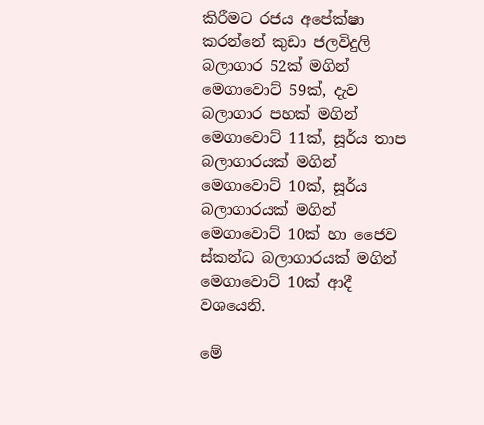කිරීමට රජය අපේක්ෂා කරන්නේ කුඩා ජලවිදුලි බලාගාර 52ක් මගින් මෙගාවොට් 59ක්, දැව බලාගාර පහක් මගින් මෙගාවොට් 11ක්, සූර්ය තාප බලාගාරයක් මගින් මෙගාවොට් 10ක්, සූර්ය බලාගාරයක් මගින් මෙගාවොට් 10ක් හා ජෛව ස්කන්ධ බලාගාරයක් මගින් මෙගාවොට් 10ක් ආදී වශයෙනි.

මේ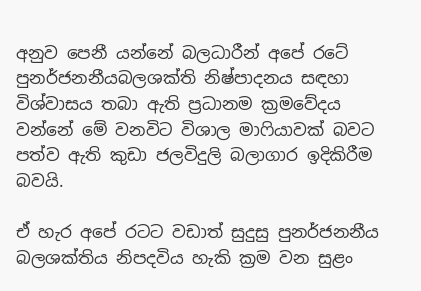අනුව පෙනී යන්නේ බලධාරීන් අපේ රටේ පුනර්ජනනීයබලශක්ති නිෂ්පාදනය සඳහා විශ්වාසය තබා ඇති ප්‍රධානම ක්‍රමවේදය වන්නේ මේ වනවිට විශාල මාෆියාවක් බවට පත්ව ඇති කුඩා ජලවිදුලි බලාගාර ඉදිකිරීම බවයි.

ඒ හැර අපේ රටට වඩාත් සුදුසු පුනර්ජනනීය බලශක්තිය නිපදවිය හැකි ක්‍රම වන සුළං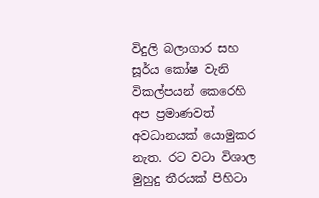විදුලි බලාගාර සහ සූර්ය කෝෂ වැනි විකල්පයන් කෙරෙහි අප ප්‍රමාණවත් අවධානයක් යොමුකර නැත. රට වටා විශාල මුහුදු තීරයක්‌ පිහිටා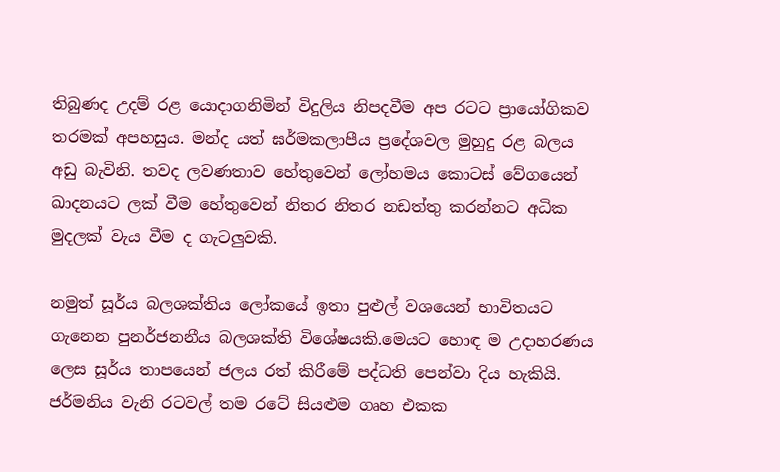තිබුණද උදම් රළ යොදාගනිමින් විදුලිය නිපදවීම අප රටට ප්‍රායෝගිකව තරමක්‌ අපහසුය. මන්ද යත් ඝර්මකලාපීය ප්‍රදේශවල මුහුදු රළ බලය අඩු බැවිනි. තවද ලවණතාව හේතුවෙන් ලෝහමය කොටස්‌ වේගයෙන් ඛාදනයට ලක්‌ වීම හේතුවෙන් නිතර නිතර නඩත්තු කරන්නට අධික මුදලක්‌ වැය වීම ද ගැටලුවකි.

නමුත් සූර්ය බලශක්තිය ලෝකයේ ඉතා පුළුල් වශයෙන් භාවිතයට ගැනෙන පුනර්ජනනීය බලශක්ති විශේෂයකි.මෙයට හොඳ ම උදාහරණය ලෙස සූර්ය තාපයෙන් ජලය රත් කිරීමේ පද්ධති පෙන්වා දිය හැකියි. ජර්මනිය වැනි රටවල් තම රටේ සියළුම ගෘහ එකක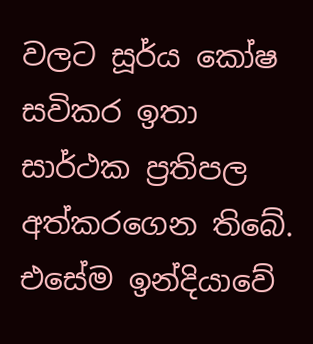වලට සූර්ය කෝෂ සවිකර ඉතා සාර්ථක ප්‍රතිපල අත්කරගෙන තිබේ. එසේම ඉන්දියාවේ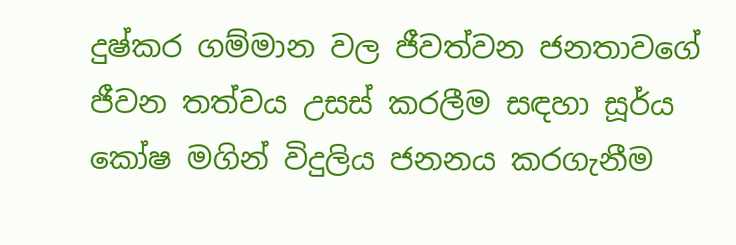දුෂ්කර ගම්මාන වල ජීවත්වන ජනතාවගේ ජීවන තත්වය උසස් කරලීම සඳහා සූර්ය කෝෂ මගින් විදුලිය ජනනය කරගැනීම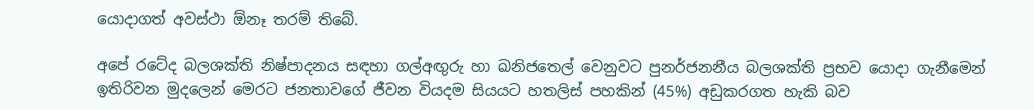යොදාගත් අවස්ථා ඕනෑ තරම් තිබේ.

අපේ රටේද බලශක්ති නිෂ්පාදනය සඳහා ගල්අඟුරු හා ඛනිජතෙල් වෙනුවට පුනර්ජනනීය බලශක්ති ප්‍රභව යොදා ගැනීමෙන් ඉතිරිවන මුදලෙන් මෙරට ජනතාවගේ ජීවන වියදම සියයට හතලිස් පහකින් (45%) අඩුකරගත හැකි බව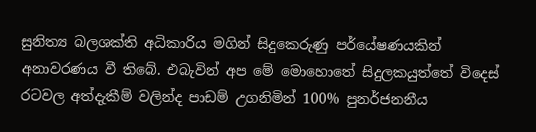සුනිත්‍ය බලශක්ති අධිකාරිය මගින් සිදුකෙරුණු පර්යේෂණයකින් අනාවරණය වී තිබේ. එබැවින් අප මේ මොහොතේ සිදුලකයුත්තේ විදෙස් රටවල අත්දැකීම් වලින්ද පාඩම් උගනිමින් 100% පුනර්ජනනීය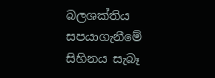බලශක්තිය සපයාගැනීමේ සිහිනය සැබෑ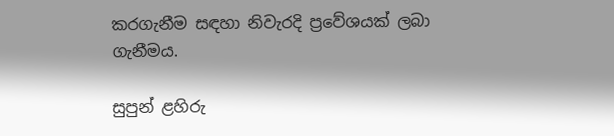කරගැනීම සඳහා නිවැරදි ප්‍රවේශයක් ලබා ගැනීමය.

සුපුන් ළහිරු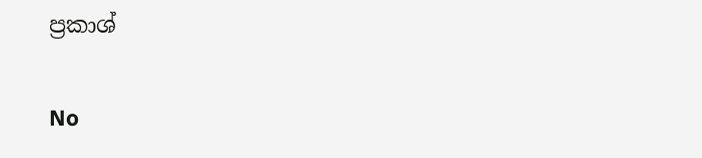ප්‍රකාශ්

No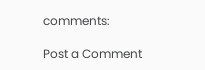comments:

Post a Comment